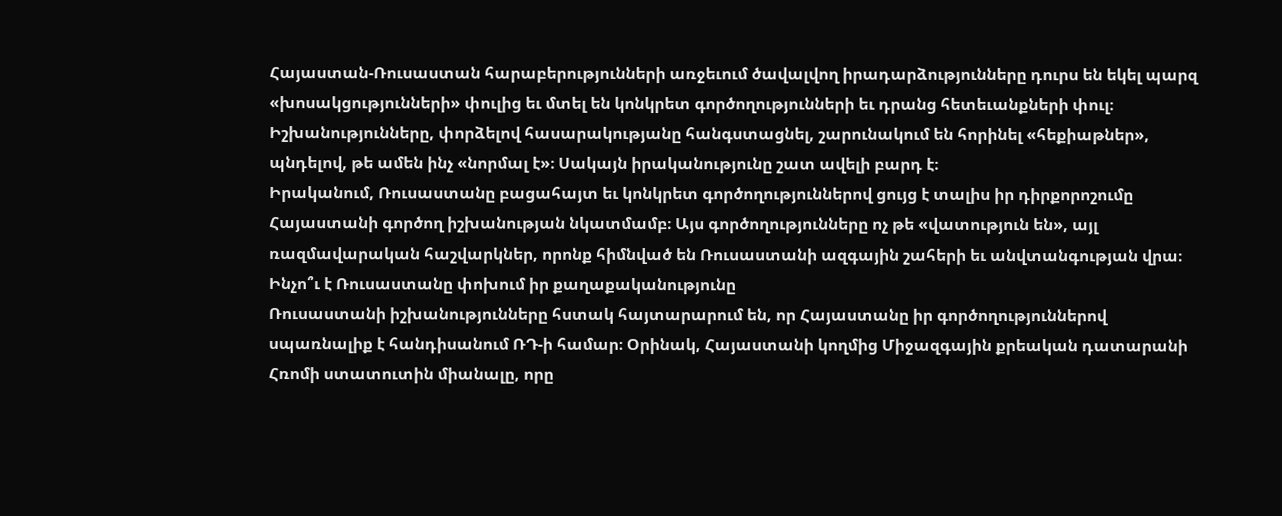Հայաստան-Ռուսաստան հարաբերությունների առջեւում ծավալվող իրադարձությունները դուրս են եկել պարզ «խոսակցությունների» փուլից եւ մտել են կոնկրետ գործողությունների եւ դրանց հետեւանքների փուլ։ Իշխանությունները, փորձելով հասարակությանը հանգստացնել, շարունակում են հորինել «հեքիաթներ», պնդելով, թե ամեն ինչ «նորմալ է»։ Սակայն իրականությունը շատ ավելի բարդ է։
Իրականում, Ռուսաստանը բացահայտ եւ կոնկրետ գործողություններով ցույց է տալիս իր դիրքորոշումը Հայաստանի գործող իշխանության նկատմամբ։ Այս գործողությունները ոչ թե «վատություն են», այլ ռազմավարական հաշվարկներ, որոնք հիմնված են Ռուսաստանի ազգային շահերի եւ անվտանգության վրա։
Ինչո՞ւ է Ռուսաստանը փոխում իր քաղաքականությունը
Ռուսաստանի իշխանությունները հստակ հայտարարում են, որ Հայաստանը իր գործողություններով սպառնալիք է հանդիսանում ՌԴ-ի համար։ Օրինակ, Հայաստանի կողմից Միջազգային քրեական դատարանի Հռոմի ստատուտին միանալը, որը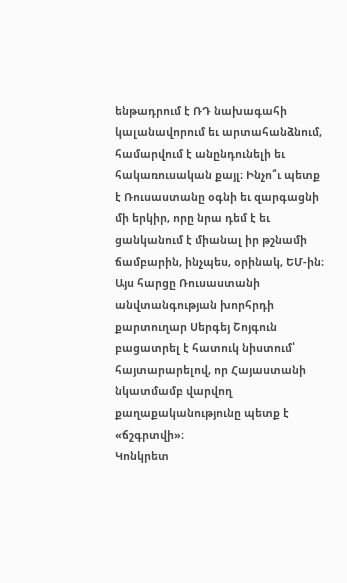ենթադրում է ՌԴ նախագահի կալանավորում եւ արտահանձնում, համարվում է անընդունելի եւ հակառուսական քայլ։ Ինչո՞ւ պետք է Ռուսաստանը օգնի եւ զարգացնի մի երկիր, որը նրա դեմ է եւ ցանկանում է միանալ իր թշնամի ճամբարին, ինչպես, օրինակ, ԵՄ-ին։
Այս հարցը Ռուսաստանի անվտանգության խորհրդի քարտուղար Սերգեյ Շոյգուն բացատրել է հատուկ նիստում՝ հայտարարելով, որ Հայաստանի նկատմամբ վարվող քաղաքականությունը պետք է «ճշգրտվի»։
Կոնկրետ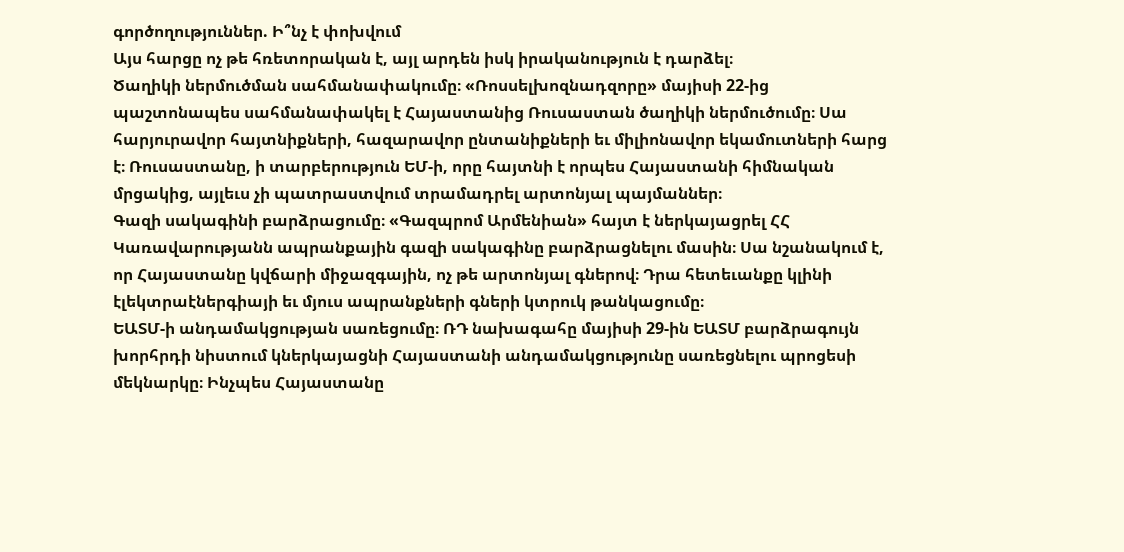գործողություններ. Ի՞նչ է փոխվում
Այս հարցը ոչ թե հռետորական է, այլ արդեն իսկ իրականություն է դարձել։
Ծաղիկի ներմուծման սահմանափակումը։ «Ռոսսելխոզնադզորը» մայիսի 22-ից պաշտոնապես սահմանափակել է Հայաստանից Ռուսաստան ծաղիկի ներմուծումը։ Սա հարյուրավոր հայտնիքների, հազարավոր ընտանիքների եւ միլիոնավոր եկամուտների հարց է։ Ռուսաստանը, ի տարբերություն ԵՄ-ի, որը հայտնի է որպես Հայաստանի հիմնական մրցակից, այլեւս չի պատրաստվում տրամադրել արտոնյալ պայմաններ։
Գազի սակագինի բարձրացումը։ «Գազպրոմ Արմենիան» հայտ է ներկայացրել ՀՀ Կառավարությանն ապրանքային գազի սակագինը բարձրացնելու մասին։ Սա նշանակում է, որ Հայաստանը կվճարի միջազգային, ոչ թե արտոնյալ գներով։ Դրա հետեւանքը կլինի էլեկտրաէներգիայի եւ մյուս ապրանքների գների կտրուկ թանկացումը։
ԵԱՏՄ-ի անդամակցության սառեցումը։ ՌԴ նախագահը մայիսի 29-ին ԵԱՏՄ բարձրագույն խորհրդի նիստում կներկայացնի Հայաստանի անդամակցությունը սառեցնելու պրոցեսի մեկնարկը։ Ինչպես Հայաստանը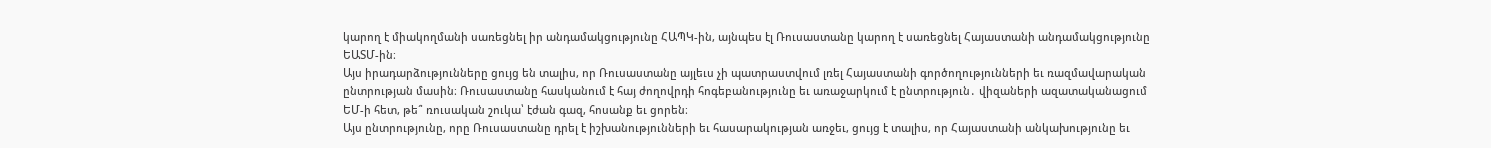կարող է միակողմանի սառեցնել իր անդամակցությունը ՀԱՊԿ-ին, այնպես էլ Ռուսաստանը կարող է սառեցնել Հայաստանի անդամակցությունը ԵԱՏՄ-ին։
Այս իրադարձությունները ցույց են տալիս, որ Ռուսաստանը այլեւս չի պատրաստվում լռել Հայաստանի գործողությունների եւ ռազմավարական ընտրության մասին։ Ռուսաստանը հասկանում է հայ ժողովրդի հոգեբանությունը եւ առաջարկում է ընտրություն․ վիզաների ազատականացում ԵՄ-ի հետ, թե՞ ռուսական շուկա՝ էժան գազ, հոսանք եւ ցորեն։
Այս ընտրությունը, որը Ռուսաստանը դրել է իշխանությունների եւ հասարակության առջեւ, ցույց է տալիս, որ Հայաստանի անկախությունը եւ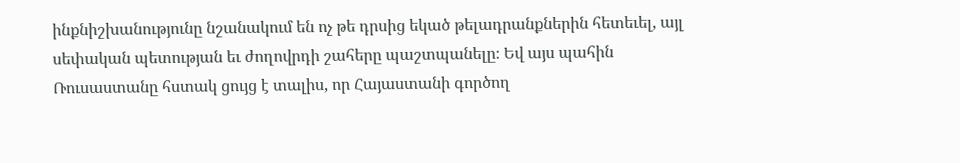ինքնիշխանությունը նշանակում են ոչ թե դրսից եկած թելադրանքներին հետեւել, այլ սեփական պետության եւ ժողովրդի շահերը պաշտպանելը։ Եվ այս պահին Ռուսաստանը հստակ ցույց է տալիս, որ Հայաստանի գործող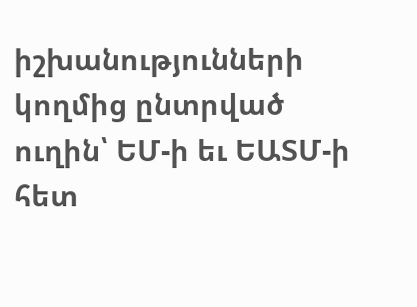իշխանությունների կողմից ընտրված ուղին՝ ԵՄ-ի եւ ԵԱՏՄ-ի հետ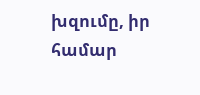խզումը, իր համար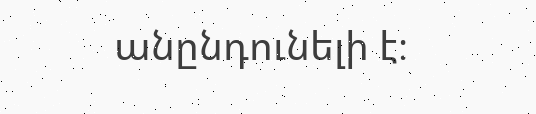անընդունելի է։